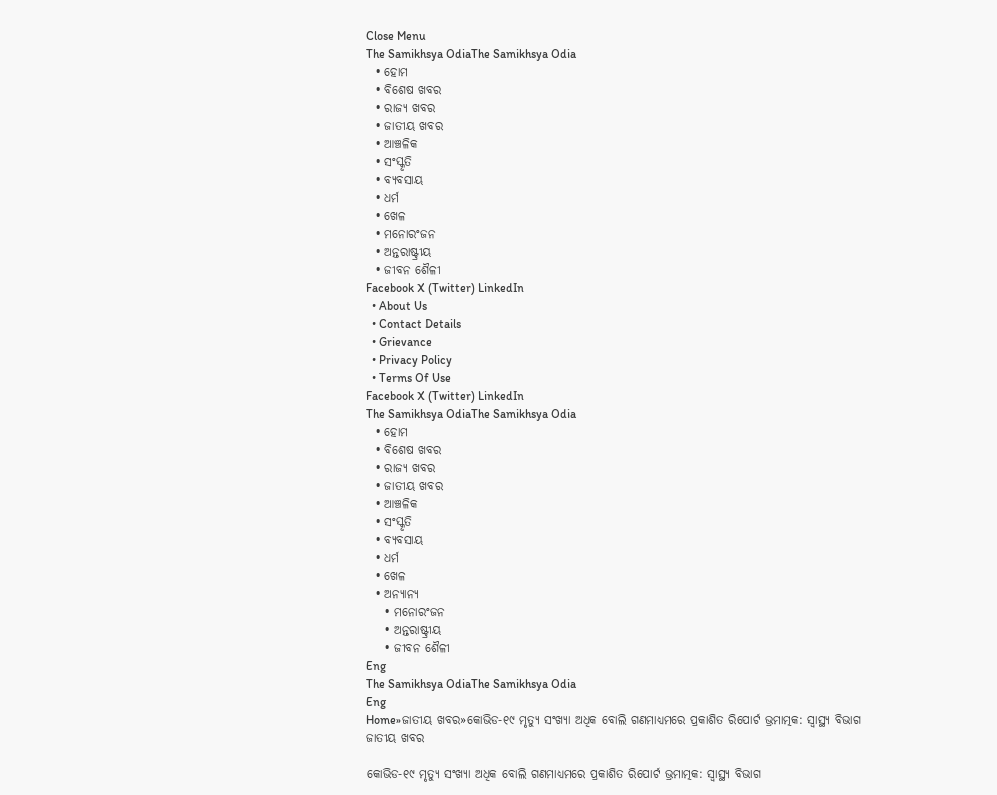Close Menu
The Samikhsya OdiaThe Samikhsya Odia
  • ହୋମ
  • ବିଶେଷ ଖବର
  • ରାଜ୍ୟ ଖବର
  • ଜାତୀୟ ଖବର
  • ଆଞ୍ଚଳିକ
  • ସଂସ୍କୃତି
  • ବ୍ୟବସାୟ
  • ଧର୍ମ
  • ଖେଳ
  • ମନୋରଂଜନ
  • ଅନ୍ତରାଷ୍ଟ୍ରୀୟ
  • ଜୀବନ ଶୈଳୀ
Facebook X (Twitter) LinkedIn
  • About Us
  • Contact Details
  • Grievance
  • Privacy Policy
  • Terms Of Use
Facebook X (Twitter) LinkedIn
The Samikhsya OdiaThe Samikhsya Odia
  • ହୋମ
  • ବିଶେଷ ଖବର
  • ରାଜ୍ୟ ଖବର
  • ଜାତୀୟ ଖବର
  • ଆଞ୍ଚଳିକ
  • ସଂସ୍କୃତି
  • ବ୍ୟବସାୟ
  • ଧର୍ମ
  • ଖେଳ
  • ଅନ୍ୟାନ୍ୟ
    • ମନୋରଂଜନ
    • ଅନ୍ତରାଷ୍ଟ୍ରୀୟ
    • ଜୀବନ ଶୈଳୀ
Eng
The Samikhsya OdiaThe Samikhsya Odia
Eng
Home»ଜାତୀୟ ଖବର»କୋଭିଡ-୧୯ ମୃତ୍ୟୁ ସଂଖ୍ୟା ଅଧିକ ବୋଲି ଗଣମାଧ୍ୟମରେ ପ୍ରକାଶିତ ରିପୋର୍ଟ ଭ୍ରମାତ୍ମକ: ସ୍ବାସ୍ଥ୍ୟ ବିଭାଗ
ଜାତୀୟ ଖବର

କୋଭିଡ-୧୯ ମୃତ୍ୟୁ ସଂଖ୍ୟା ଅଧିକ ବୋଲି ଗଣମାଧ୍ୟମରେ ପ୍ରକାଶିତ ରିପୋର୍ଟ ଭ୍ରମାତ୍ମକ: ସ୍ବାସ୍ଥ୍ୟ ବିଭାଗ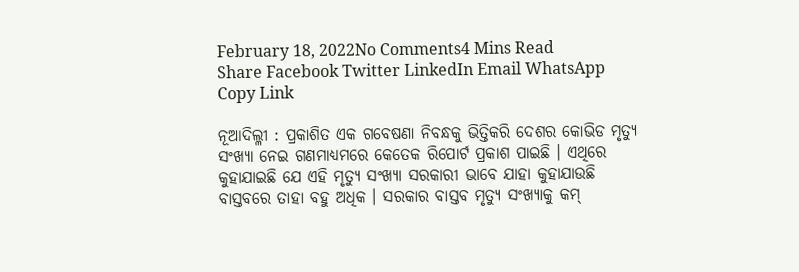February 18, 2022No Comments4 Mins Read
Share Facebook Twitter LinkedIn Email WhatsApp Copy Link

ନୂଆଦିଲ୍ଳୀ : ପ୍ରକାଶିତ ଏକ ଗବେଷଣା ନିବନ୍ଧକୁ ଭିତ୍ତିକରି ଦେଶର କୋଭିଡ ମୃତ୍ୟୁ ସଂଖ୍ୟା ନେଇ ଗଣମାଧ୍ୟମରେ କେତେକ ରିପୋର୍ଟ ପ୍ରକାଶ ପାଇଛି । ଏଥିରେ କୁହାଯାଇଛି ଯେ ଏହି ମୃତ୍ୟୁ ସଂଖ୍ୟା ସରକାରୀ ଭାବେ ଯାହା କୁହାଯାଉଛି ବାସ୍ତବରେ ତାହା ବହୁ ଅଧିକ । ସରକାର ବାସ୍ତବ ମୃତ୍ୟୁ ସଂଖ୍ୟାକୁ କମ୍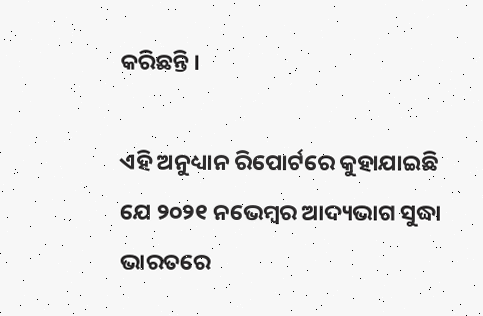କରିଛନ୍ତି ।

ଏହି ଅନୁଧ୍ୟାନ ରିପୋର୍ଟରେ କୁହାଯାଇଛି ଯେ ୨୦୨୧ ନଭେମ୍ବର ଆଦ୍ୟଭାଗ ସୁଦ୍ଧା ଭାରତରେ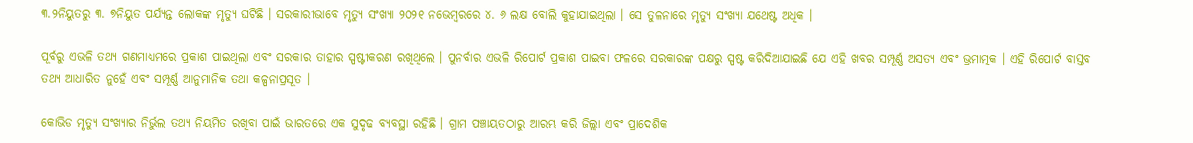୩.୨ନିୟୁତରୁ ୩. ୭ନିୟୁତ ପର୍ଯ୍ୟନ୍ତ ଲୋକଙ୍କ ମୃତ୍ୟୁ ଘଟିଛି । ସରକାରୀଭାବେ ମୃତ୍ୟୁ ସଂଖ୍ୟା ୨୦୨୧ ନଭେମ୍ବରରେ ୪. ୬ ଲକ୍ଷ ବୋଲି କୁହାଯାଇଥିଲା । ସେ ତୁଳନାରେ ମୃତ୍ୟୁ ସଂଖ୍ୟା ଯଥେଷ୍ଟ ଅଧିକ ।

ପୂର୍ବରୁ ଏଭଳି ତଥ୍ୟ ଗଣମାଧ୍ୟମରେ ପ୍ରକାଶ ପାଇଥିଲା ଏବଂ ସରକାର ତାହାର ସ୍ପଷ୍ଟୀକରଣ ରଖିଥିଲେ । ପୁନର୍ବାର ଏଭଳି ରିପୋର୍ଟ ପ୍ରକାଶ ପାଇବା ଫଳରେ ସରକାରଙ୍କ ପକ୍ଷରୁ ସ୍ପଷ୍ଟ କରିଦିଆଯାଇଛି ଯେ ଏହି ଖବର ସମ୍ପୂର୍ଣ୍ଣ ଅସତ୍ୟ ଏବଂ ଭ୍ରମାତ୍ମକ । ଏହି ରିପୋର୍ଟ ବାସ୍ତବ ତଥ୍ୟ ଆଧାରିତ ନୁହେଁ ଏବଂ ସମ୍ପୂର୍ଣ୍ଣ ଆନୁମାନିକ ତଥା କଳ୍ପନାପ୍ରସୂତ ।

କୋଭିଡ ମୃତ୍ୟୁ ସଂଖ୍ୟାର ନିର୍ଭୁଲ ତଥ୍ୟ ନିୟମିତ ରଖିବା ପାଇଁ ଭାରତରେ ଏକ ସୁଦୃଢ ବ୍ୟବସ୍ଥା ରହିଛି । ଗ୍ରାମ ପଞ୍ଚାୟତଠାରୁ ଆରମ୍ଭ କରି ଜିଲ୍ଲା ଏବଂ ପ୍ରାଦେଶିକ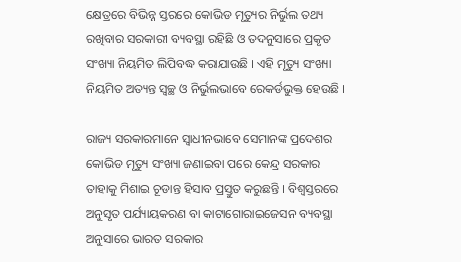କ୍ଷେତ୍ରରେ ବିଭିନ୍ନ ସ୍ତରରେ କୋଭିଡ ମୃତ୍ୟୁର ନିର୍ଭୁଲ ତଥ୍ୟ ରଖିବାର ସରକାରୀ ବ୍ୟବସ୍ଥା ରହିଛି ଓ ତଦନୁସାରେ ପ୍ରକୃତ ସଂଖ୍ୟା ନିୟମିତ ଲିପିବଦ୍ଧ କରାଯାଉଛି । ଏହି ମୃତ୍ୟୁ ସଂଖ୍ୟା ନିୟମିତ ଅତ୍ୟନ୍ତ ସ୍ୱଚ୍ଛ ଓ ନିର୍ଭୁଲଭାବେ ରେକର୍ଡଭୁକ୍ତ ହେଉଛି ।

ରାଜ୍ୟ ସରକାରମାନେ ସ୍ୱାଧୀନଭାବେ ସେମାନଙ୍କ ପ୍ରଦେଶର କୋଭିଡ ମୃତ୍ୟୁ ସଂଖ୍ୟା ଜଣାଇବା ପରେ କେନ୍ଦ୍ର ସରକାର ତାହାକୁ ମିଶାଇ ଚୂଡାନ୍ତ ହିସାବ ପ୍ରସ୍ତୁତ କରୁଛନ୍ତି । ବିଶ୍ୱସ୍ତରରେ ଅନୁସୃତ ପର୍ଯ୍ୟାୟକରଣ ବା କାଟାଗୋରାଇଜେସନ ବ୍ୟବସ୍ଥା ଅନୁସାରେ ଭାରତ ସରକାର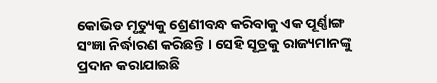କୋଭିଡ ମୃତ୍ୟୁକୁ ଶ୍ରେଣୀବନ୍ଧ କରିବାକୁ ଏକ ପୂର୍ଣ୍ଣାଙ୍ଗ ସଂଜ୍ଞା ନିର୍ଦ୍ଧାରଣ କରିଛନ୍ତି । ସେହି ସୂତ୍ରକୁ ରାଜ୍ୟମାନଙ୍କୁ ପ୍ରଦାନ କରାଯାଇଛି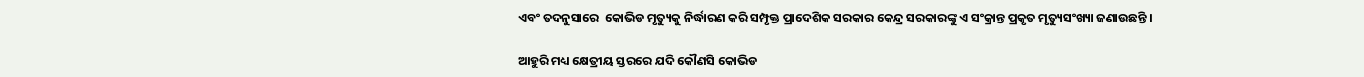ଏବଂ ତଦନୁସାରେ  କୋଭିଡ ମୃତ୍ୟୁକୁ ନିର୍ଦ୍ଧାରଣ କରି ସମ୍ପୃକ୍ତ ପ୍ରାଦେଶିକ ସରକାର କେନ୍ଦ୍ର ସରକାରଙ୍କୁ ଏ ସଂକ୍ରାନ୍ତ ପ୍ରକୃତ ମୃତ୍ୟୁସଂଖ୍ୟା ଜଣାଉଛନ୍ତି ।

ଆହୁରି ମଧ୍ୟ କ୍ଷେତ୍ରୀୟ ସ୍ତରରେ ଯଦି କୌଣସି କୋଭିଡ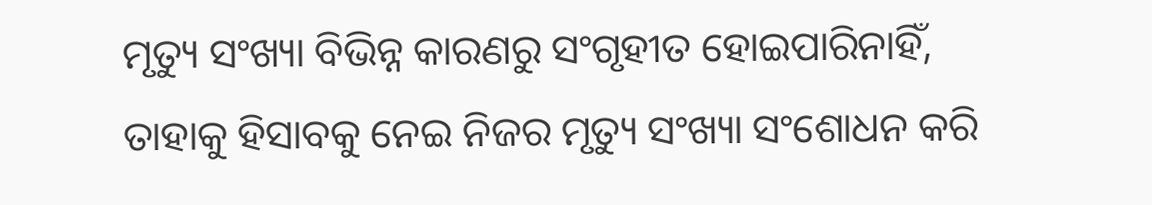ମୃତ୍ୟୁ ସଂଖ୍ୟା ବିଭିନ୍ନ କାରଣରୁ ସଂଗୃହୀତ ହୋଇପାରିନାହିଁ, ତାହାକୁ ହିସାବକୁ ନେଇ ନିଜର ମୃତ୍ୟୁ ସଂଖ୍ୟା ସଂଶୋଧନ କରି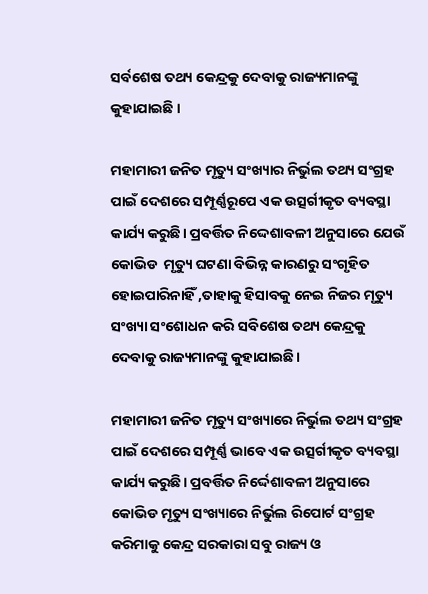ସର୍ବଶେଷ ତଥ୍ୟ କେନ୍ଦ୍ରକୁ ଦେବାକୁ ରାଜ୍ୟମାନଙ୍କୁ କୁହାଯାଇଛି ।

ମହାମାରୀ ଜନିତ ମୃତ୍ୟୁ ସଂଖ୍ୟାର ନିର୍ଭୁଲ ତଥ୍ୟ ସଂଗ୍ରହ ପାଇଁ ଦେଶରେ ସମ୍ପୂର୍ଣ୍ଣରୂପେ ଏକ ଉତ୍ସର୍ଗୀକୃତ ବ୍ୟବସ୍ଥା  କାର୍ଯ୍ୟ କରୁଛି। ପ୍ରବର୍ତ୍ତିତ ନିଦ୍ଦେଶାବଳୀ ଅନୁସାରେ ଯେଉଁ କୋଭିଡ  ମୃତ୍ୟୁ ଘଟଣା ବିଭିନ୍ନ କାରଣରୁ ସଂଗୃହିତ ହୋଇପାରିନାହିଁ ,ତାହାକୁ ହିସାବକୁ ନେଇ ନିଜର ମୃତ୍ୟୁ ସଂଖ୍ୟା ସଂଶୋଧନ କରି ସବିଶେଷ ତଥ୍ୟ କେନ୍ଦ୍ରକୁ ଦେବାକୁ ରାଜ୍ୟମାନଙ୍କୁ କୁହାଯାଇଛି।

ମହାମାରୀ ଜନିତ ମୃତ୍ୟୁ ସଂଖ୍ୟାରେ ନିର୍ଭୁଲ ତଥ୍ୟ ସଂଗ୍ରହ ପାଇଁ ଦେଶରେ ସମ୍ପୂର୍ଣ୍ଣ ଭାବେ ଏକ ଉତ୍ସର୍ଗୀକୃତ ବ୍ୟବସ୍ଥା କାର୍ଯ୍ୟ କରୁଛି। ପ୍ରବର୍ତ୍ତିତ ନିର୍ଦ୍ଦେଶାବଳୀ ଅନୁସାରେ କୋଭିଡ ମୃତ୍ୟୁ ସଂଖ୍ୟାରେ ନିର୍ଭୁଲ ରିପୋର୍ଟ ସଂଗ୍ରହ କରିମାକୁ କେନ୍ଦ୍ର ସରକାରା ସବୁ ରାଜ୍ୟ ଓ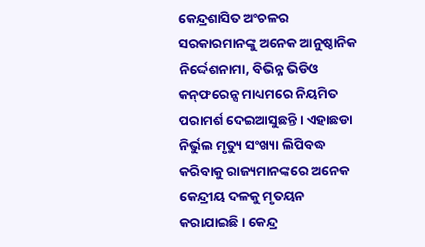କେନ୍ଦ୍ରଶାସିତ ଅଂଚଳର ସରକାରମାନଙ୍କୁ ଅନେକ ଆନୁଷ୍ଠାନିକ ନିର୍ଦ୍ଦେଶନାମା, ବିଭିନ୍ନ ଭିଡିଓ କନ୍‌ଫରେନ୍ସ ମାଧ୍ୟମରେ ନିୟମିତ ପରାମର୍ଶ ଦେଇଆସୁଛନ୍ତି । ଏହାଛଡା ନିର୍ଭୁଲ ମୃତ୍ୟୁ ସଂଖ୍ୟା ଲିପିବଦ୍ଧ କରିବାକୁ ରାଜ୍ୟମାନଙ୍କରେ ଅନେକ କେନ୍ଦ୍ରୀୟ ଦଳକୁ ମୃତୟନ କରାଯାଇଛି । କେନ୍ଦ୍ର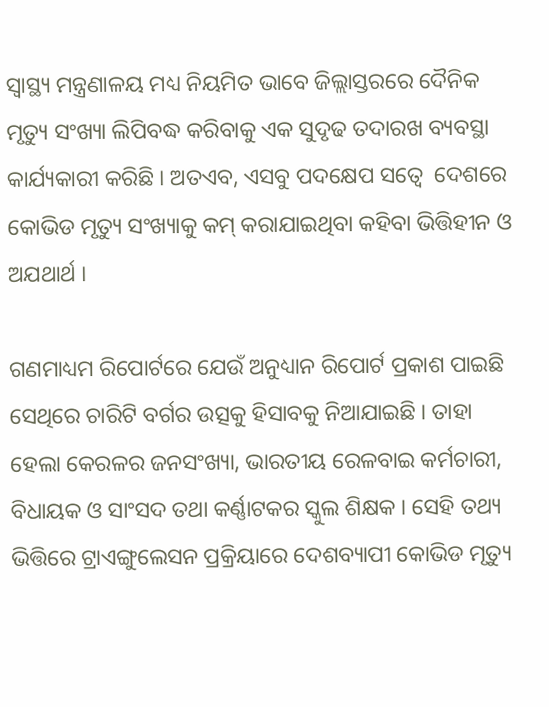ସ୍ୱାସ୍ଥ୍ୟ ମନ୍ତ୍ରଣାଳୟ ମଧ୍ୟ ନିୟମିତ ଭାବେ ଜିଲ୍ଲାସ୍ତରରେ ଦୈନିକ ମୃତ୍ୟୁ ସଂଖ୍ୟା ଲିପିବଦ୍ଧ କରିବାକୁ ଏକ ସୁଦୃଢ ତଦାରଖ ବ୍ୟବସ୍ଥା କାର୍ଯ୍ୟକାରୀ କରିଛି । ଅତଏବ, ଏସବୁ ପଦକ୍ଷେପ ସତ୍ୱେ  ଦେଶରେ କୋଭିଡ ମୃତ୍ୟୁ ସଂଖ୍ୟାକୁ କମ୍ କରାଯାଇଥିବା କହିବା ଭିତ୍ତିହୀନ ଓ ଅଯଥାର୍ଥ ।

ଗଣମାଧ୍ୟମ ରିପୋର୍ଟରେ ଯେଉଁ ଅନୁଧ୍ୟାନ ରିପୋର୍ଟ ପ୍ରକାଶ ପାଇଛି ସେଥିରେ ଚାରିଟି ବର୍ଗର ଉତ୍ସକୁ ହିସାବକୁ ନିଆଯାଇଛି । ତାହା ହେଲା କେରଳର ଜନସଂଖ୍ୟା, ଭାରତୀୟ ରେଳବାଇ କର୍ମଚାରୀ, ବିଧାୟକ ଓ ସାଂସଦ ତଥା କର୍ଣ୍ଣାଟକର ସ୍କୁଲ ଶିକ୍ଷକ । ସେହି ତଥ୍ୟ ଭିତ୍ତିରେ ଟ୍ରାଏଙ୍ଗୁଲେସନ ପ୍ରକ୍ରିୟାରେ ଦେଶବ୍ୟାପୀ କୋଭିଡ ମୃତ୍ୟୁ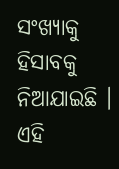ସଂଖ୍ୟାକୁ ହିସାବକୁ ନିଆଯାଇଛି । ଏହି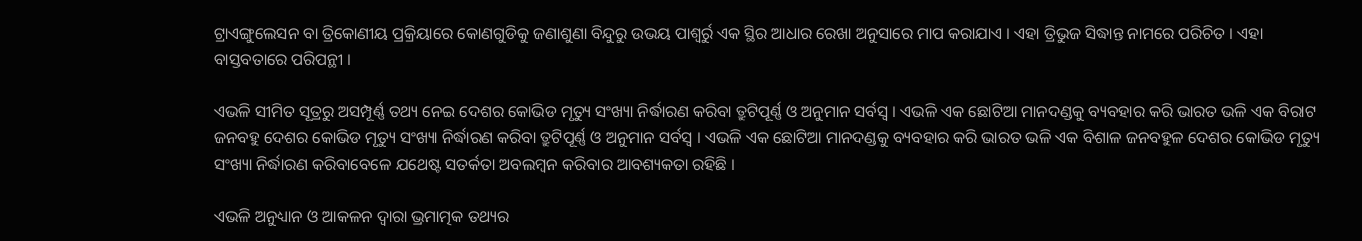ଟ୍ରାଏଙ୍ଗୁଲେସନ ବା ତ୍ରିକୋଣୀୟ ପ୍ରକ୍ରିୟାରେ କୋଣଗୁଡିକୁ ଜଣାଶୁଣା ବିନ୍ଦୁରୁ ଉଭୟ ପାଶ୍ୱର୍ରୁ ଏକ ସ୍ଥିର ଆଧାର ରେଖା ଅନୁସାରେ ମାପ କରାଯାଏ । ଏହା ତ୍ରିଭୁଜ ସିଦ୍ଧାନ୍ତ ନାମରେ ପରିଚିତ । ଏହା ବାସ୍ତବତାରେ ପରିପନ୍ଥୀ ।

ଏଭଳି ସୀମିତ ସୂତ୍ରରୁ ଅସମ୍ପୂର୍ଣ୍ଣ ତଥ୍ୟ ନେଇ ଦେଶର କୋଭିଡ ମୃତ୍ୟୁ ସଂଖ୍ୟା ନିର୍ଦ୍ଧାରଣ କରିବା ତ୍ରୁଟିପୂର୍ଣ୍ଣ ଓ ଅନୁମାନ ସର୍ବସ୍ୱ । ଏଭଳି ଏକ ଛୋଟିଆ ମାନଦଣ୍ଡକୁ ବ୍ୟବହାର କରି ଭାରତ ଭଳି ଏକ ବିରାଟ ଜନବହୁ ଦେଶର କୋଭିଡ ମୃତ୍ୟୁ ସଂଖ୍ୟା ନିର୍ଦ୍ଧାରଣ କରିବା ତ୍ରୁଟିପୂର୍ଣ୍ଣ ଓ ଅନୁମାନ ସର୍ବସ୍ୱ । ଏଭଳି ଏକ ଛୋଟିଆ ମାନଦଣ୍ଡକୁ ବ୍ୟବହାର କରି ଭାରତ ଭଳି ଏକ ବିଶାଳ ଜନବହୁଳ ଦେଶର କୋଭିଡ ମୃତ୍ୟୁ ସଂଖ୍ୟା ନିର୍ଦ୍ଧାରଣ କରିବାବେଳେ ଯଥେଷ୍ଟ ସତର୍କତା ଅବଲମ୍ବନ କରିବାର ଆବଶ୍ୟକତା ରହିଛି ।

ଏଭଳି ଅନୁଧ୍ୟାନ ଓ ଆକଳନ ଦ୍ୱାରା ଭ୍ରମାତ୍ମକ ତଥ୍ୟର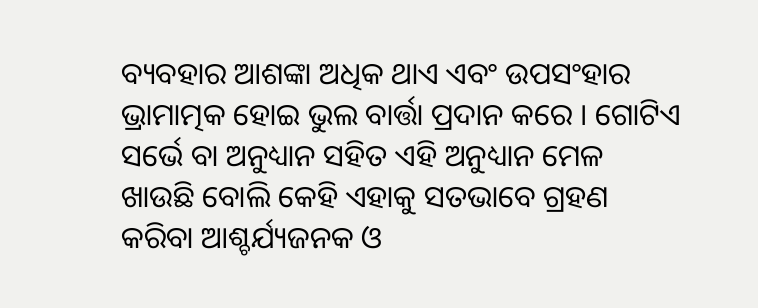ବ୍ୟବହାର ଆଶଙ୍କା ଅଧିକ ଥାଏ ଏବଂ ଉପସଂହାର  ଭ୍ରାମାତ୍ମକ ହୋଇ ଭୁଲ ବାର୍ତ୍ତା ପ୍ରଦାନ କରେ । ଗୋଟିଏ ସର୍ଭେ ବା ଅନୁଧ୍ୟାନ ସହିତ ଏହି ଅନୁଧ୍ୟାନ ମେଳ ଖାଉଛି ବୋଲି କେହି ଏହାକୁ ସତଭାବେ ଗ୍ରହଣ କରିବା ଆଶ୍ଚର୍ଯ୍ୟଜନକ ଓ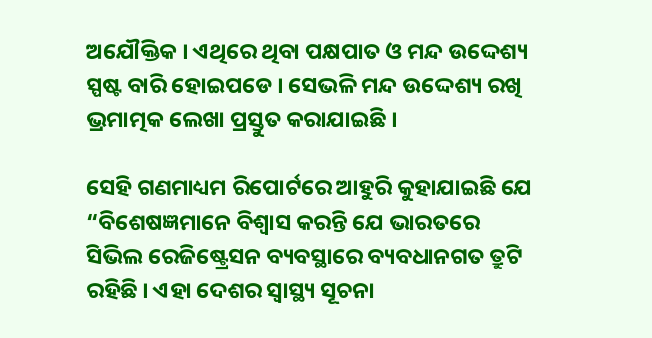ଅଯୌକ୍ତିକ । ଏଥିରେ ଥିବା ପକ୍ଷପାତ ଓ ମନ୍ଦ ଉଦ୍ଦେଶ୍ୟ ସ୍ପଷ୍ଟ ବାରି ହୋଇପଡେ । ସେଭଳି ମନ୍ଦ ଉଦ୍ଦେଶ୍ୟ ରଖି ଭ୍ରମାତ୍ମକ ଲେଖା ପ୍ରସ୍ତୁତ କରାଯାଇଛି ।

ସେହି ଗଣମାଧ୍ୟମ ରିପୋର୍ଟରେ ଆହୁରି କୁହାଯାଇଛି ଯେ “ବିଶେଷଜ୍ଞମାନେ ବିଶ୍ୱାସ କରନ୍ତି ଯେ ଭାରତରେ ସିଭିଲ ରେଜିଷ୍ଟ୍ରେସନ ବ୍ୟବସ୍ଥାରେ ବ୍ୟବଧାନଗତ ତ୍ରୁଟି ରହିଛି । ଏହା ଦେଶର ସ୍ୱାସ୍ଥ୍ୟ ସୂଚନା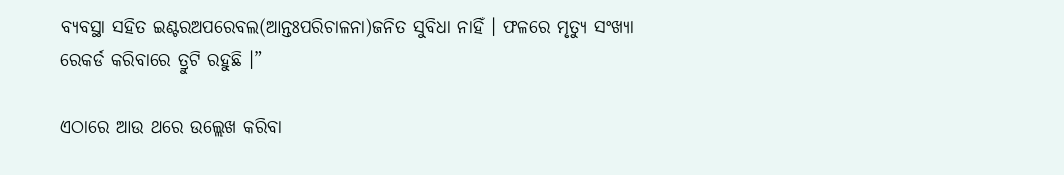ବ୍ୟବସ୍ଥା ସହିତ ଇଣ୍ଟରଅପରେବଲ(ଆନ୍ତଃପରିଚାଳନା)ଜନିତ ସୁବିଧା ନାହିଁ । ଫଳରେ ମୃତ୍ୟୁ ସଂଖ୍ୟା ରେକର୍ଡ କରିବାରେ ତ୍ରୁଟି ରହୁଛି ।”

ଏଠାରେ ଆଉ ଥରେ ଉଲ୍ଲେଖ କରିବା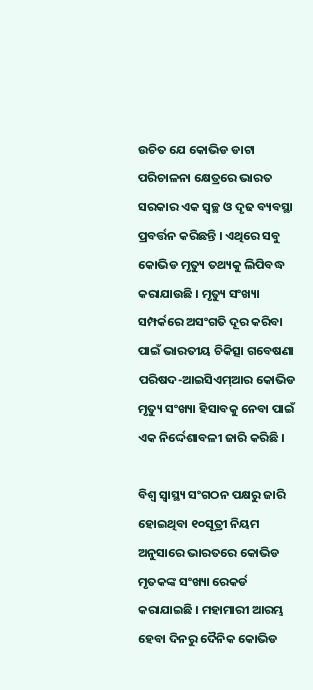ଉଚିତ ଯେ କୋଭିଡ ଡାଟା ପରିଚାଳନା କ୍ଷେତ୍ରରେ ଭାରତ ସରକାର ଏକ ସ୍ୱଚ୍ଛ ଓ ଦୃଢ ବ୍ୟବସ୍ଥା ପ୍ରବର୍ତ୍ତନ କରିଛନ୍ତି । ଏଥିରେ ସବୁ କୋଭିଡ ମୃତ୍ୟୁ ତଥ୍ୟକୁ ଲିପିବଦ୍ଧ କରାଯାଉଛି । ମୃତ୍ୟୁ ସଂଖ୍ୟା ସମ୍ପର୍କରେ ଅସଂଗତି ଦୂର କରିବା ପାଇଁ ଭାରତୀୟ ଚିକିତ୍ସା ଗବେଷଣା ପରିଷଦ-ଆଇସିଏମ୍‌ଆର କୋଭିଡ  ମୃତ୍ୟୁ ସଂଖ୍ୟା ହିସାବକୁ ନେବା ପାଇଁ ଏକ ନିର୍ଦ୍ଦେଶାବଳୀ ଜାରି କରିଛି ।

ବିଶ୍ୱ ସ୍ୱାସ୍ଥ୍ୟ ସଂଗଠନ ପକ୍ଷରୁ ଜାରି ହୋଇଥିବା ୧୦ସୂତ୍ରୀ ନିୟମ ଅନୁସାରେ ଭାରତରେ କୋଭିଡ ମୃତକଙ୍କ ସଂଖ୍ୟା ରେକର୍ଡ କରାଯାଇଛି । ମହାମାରୀ ଆରମ୍ଭ ହେବା ଦିନରୁ ଦୈନିକ କୋଭିଡ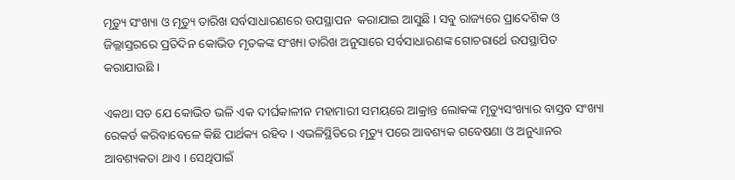ମୃତ୍ୟୁ ସଂଖ୍ୟା ଓ ମୃତ୍ୟୁ ତାରିଖ ସର୍ବସାଧାରଣରେ ଉପସ୍ଥାପନ  କରାଯାଇ ଆସୁଛି । ସବୁ ରାଜ୍ୟରେ ପ୍ରାଦେଶିକ ଓ ଜିଲ୍ଲାସ୍ତରରେ ପ୍ରତିଦିନ କୋଭିଡ ମୃତକଙ୍କ ସଂଖ୍ୟା ତାରିଖ ଅନୁସାରେ ସର୍ବସାଧାରଣଙ୍କ ଗୋଚରାର୍ଥେ ଉପସ୍ଥାପିତ କରାଯାଉଛି ।

ଏକଥା ସତ ଯେ କୋଭିଡ ଭଳି ଏକ ଦୀର୍ଘକାଳୀନ ମହାମାରୀ ସମୟରେ ଆକ୍ରାନ୍ତ ଲୋକଙ୍କ ମୃତ୍ୟୁସଂଖ୍ୟାର ବାସ୍ତବ ସଂଖ୍ୟା ରେକର୍ଡ କରିବାବେଳେ କିଛି ପାର୍ଥକ୍ୟ ରହିବ । ଏଭଳିସ୍ଥିତିରେ ମୃତ୍ୟୁ ପରେ ଆବଶ୍ୟକ ଗବେଷଣା ଓ ଅନୁଧ୍ୟାନର ଆବଶ୍ୟକତା ଥାଏ । ସେଥିପାଇଁ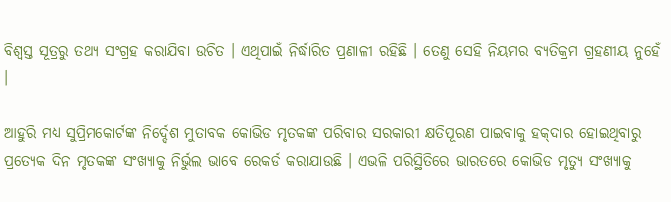ବିଶ୍ୱସ୍ତ ସୂତ୍ରରୁ ତଥ୍ୟ ସଂଗ୍ରହ କରାଯିବା ଉଚିତ । ଏଥିପାଇଁ ନିର୍ଦ୍ଧାରିତ ପ୍ରଣାଳୀ ରହିଛି । ତେଣୁ ସେହି ନିୟମର ବ୍ୟତିକ୍ରମ ଗ୍ରହଣୀୟ ନୁହେଁ ।

ଆହୁରି ମଧ୍ୟ ସୁପ୍ରିମକୋର୍ଟଙ୍କ ନିର୍ଦ୍ଦେଶ ମୁତାବକ କୋଭିଡ ମୃତକଙ୍କ ପରିବାର ସରକାରୀ କ୍ଷତିପୂରଣ ପାଇବାକୁ ହକ୍‌ଦାର ହୋଇଥିବାରୁ ପ୍ରତ୍ୟେକ ଦିନ ମୃତକଙ୍କ ସଂଖ୍ୟାକୁ ନିର୍ଭୁଲ ଭାବେ ରେକର୍ଡ କରାଯାଉଛି । ଏଭଳି ପରିସ୍ଥିତିରେ ଭାରତରେ କୋଭିଡ ମୃତ୍ୟୁ ସଂଖ୍ୟାକୁ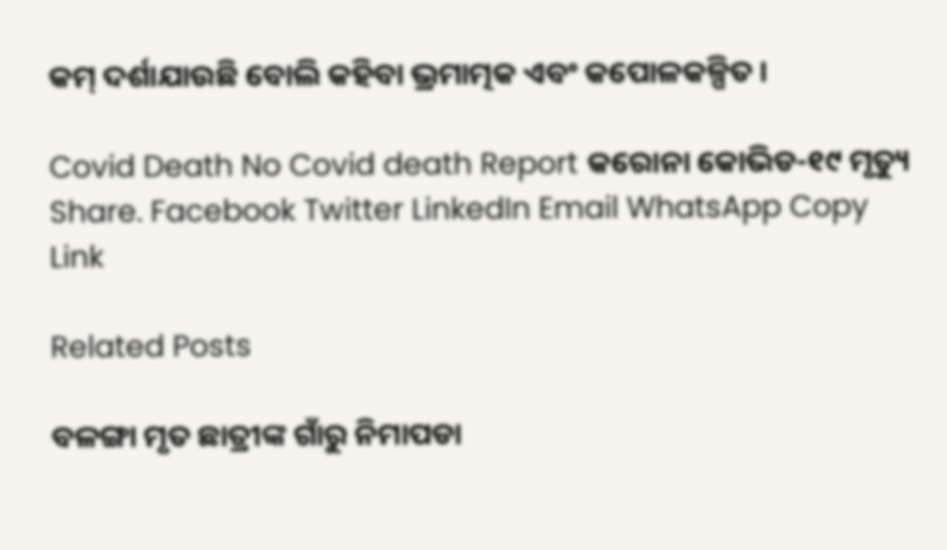କମ୍ ଦର୍ଶାଯାଉଛି ବୋଲି କହିବା ଭ୍ରମାତ୍ମକ ଏବଂ କପୋଳକଳ୍ପିତ ।

Covid Death No Covid death Report କରୋନା କୋଭିଡ-୧୯ ମୃତ୍ୟୁ
Share. Facebook Twitter LinkedIn Email WhatsApp Copy Link

Related Posts

ବଳଙ୍ଗା ମୃତ ଛାତ୍ରୀଙ୍କ ଗାଁରୁ ନିମାପଡା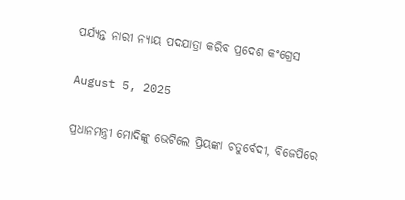ପର୍ଯ୍ୟନ୍ତ ନାରୀ ନ୍ୟାୟ ପଦଯାତ୍ରା କରିବ ପ୍ରଦେଶ କଂଗ୍ରେସ

August 5, 2025

ପ୍ରଧାନମନ୍ତ୍ରୀ ମୋଦିଙ୍କୁ ଭେଟିଲେ ପ୍ରିୟଙ୍କା ଚତୁର୍ବେଦୀ, ବିଜେପିରେ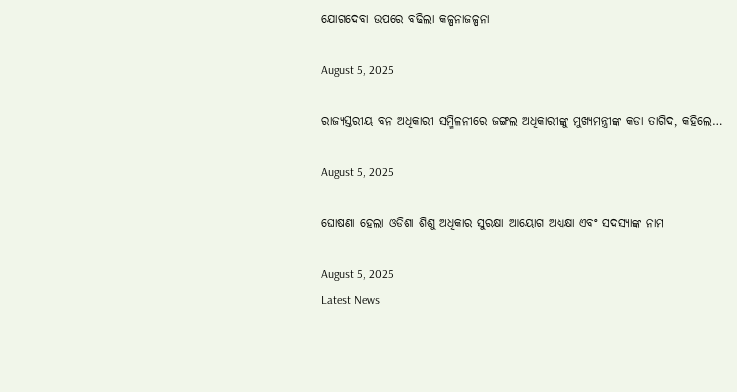ଯୋଗଦେବା ଉପରେ ବଢିଲା କଳ୍ପନାଜଳ୍ପନା

August 5, 2025

ରାଜ୍ୟସ୍ତରୀୟ ବନ ଅଧିକାରୀ ସମ୍ମିଳନୀରେ ଜଙ୍ଗଲ ଅଧିକାରୀଙ୍କୁ ମୁଖ୍ୟମନ୍ତ୍ରୀଙ୍କ କଡା ତାଗିଦ, କହିଲେ…

August 5, 2025

ଘୋଷଣା ହେଲା ଓଡିଶା ଶିଶୁ ଅଧିକାର ସୁରକ୍ଷା ଆୟୋଗ ଅଧ୍ୟକ୍ଷା ଏବଂ ସଦସ୍ୟାଙ୍କ ନାମ

August 5, 2025
Latest News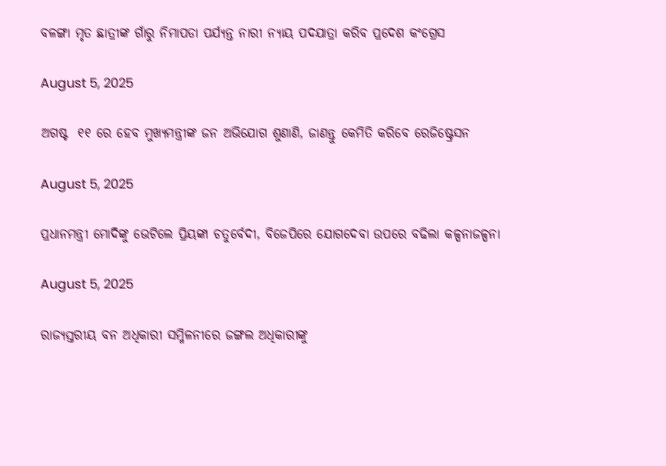ବଳଙ୍ଗା ମୃତ ଛାତ୍ରୀଙ୍କ ଗାଁରୁ ନିମାପଡା ପର୍ଯ୍ୟନ୍ତ ନାରୀ ନ୍ୟାୟ ପଦଯାତ୍ରା କରିବ ପ୍ରଦେଶ କଂଗ୍ରେସ

August 5, 2025

ଅଗଷ୍ଟ  ୧୧ ରେ ହେବ ମୁଖ୍ୟମନ୍ତ୍ରୀଙ୍କ ଜନ ଅଭିଯୋଗ ଶୁଣାଣି, ଜାଣନ୍ତୁ କେମିତି କରିବେ ରେଜିଷ୍ଟ୍ରେସନ

August 5, 2025

ପ୍ରଧାନମନ୍ତ୍ରୀ ମୋଦିଙ୍କୁ ଭେଟିଲେ ପ୍ରିୟଙ୍କା ଚତୁର୍ବେଦୀ, ବିଜେପିରେ ଯୋଗଦେବା ଉପରେ ବଢିଲା କଳ୍ପନାଜଳ୍ପନା

August 5, 2025

ରାଜ୍ୟସ୍ତରୀୟ ବନ ଅଧିକାରୀ ସମ୍ମିଳନୀରେ ଜଙ୍ଗଲ ଅଧିକାରୀଙ୍କୁ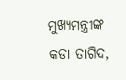ମୁଖ୍ୟମନ୍ତ୍ରୀଙ୍କ କଡା ତାଗିଦ,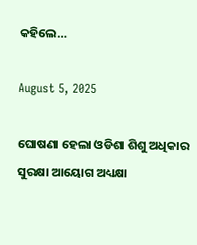କହିଲେ…

August 5, 2025

ଘୋଷଣା ହେଲା ଓଡିଶା ଶିଶୁ ଅଧିକାର ସୁରକ୍ଷା ଆୟୋଗ ଅଧ୍ୟକ୍ଷା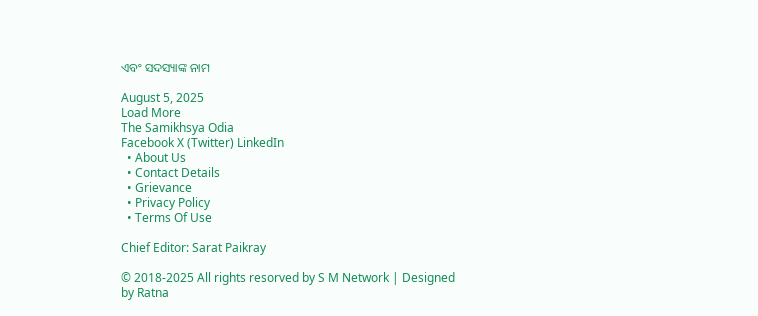ଏବଂ ସଦସ୍ୟାଙ୍କ ନାମ

August 5, 2025
Load More
The Samikhsya Odia
Facebook X (Twitter) LinkedIn
  • About Us
  • Contact Details
  • Grievance
  • Privacy Policy
  • Terms Of Use

Chief Editor: Sarat Paikray

© 2018-2025 All rights resorved by S M Network | Designed by Ratna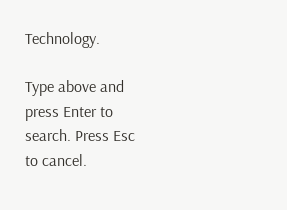Technology.

Type above and press Enter to search. Press Esc to cancel.